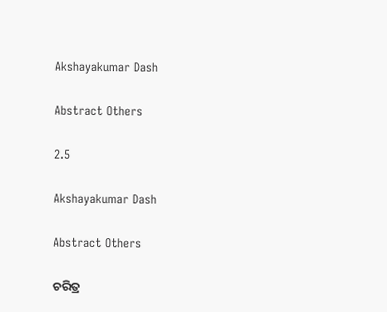Akshayakumar Dash

Abstract Others

2.5

Akshayakumar Dash

Abstract Others

ଚରିତ୍ର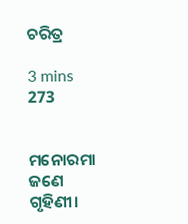ଚରିତ୍ର

3 mins
273


ମନୋରମା ଜଣେ ଗୃହିଣୀ।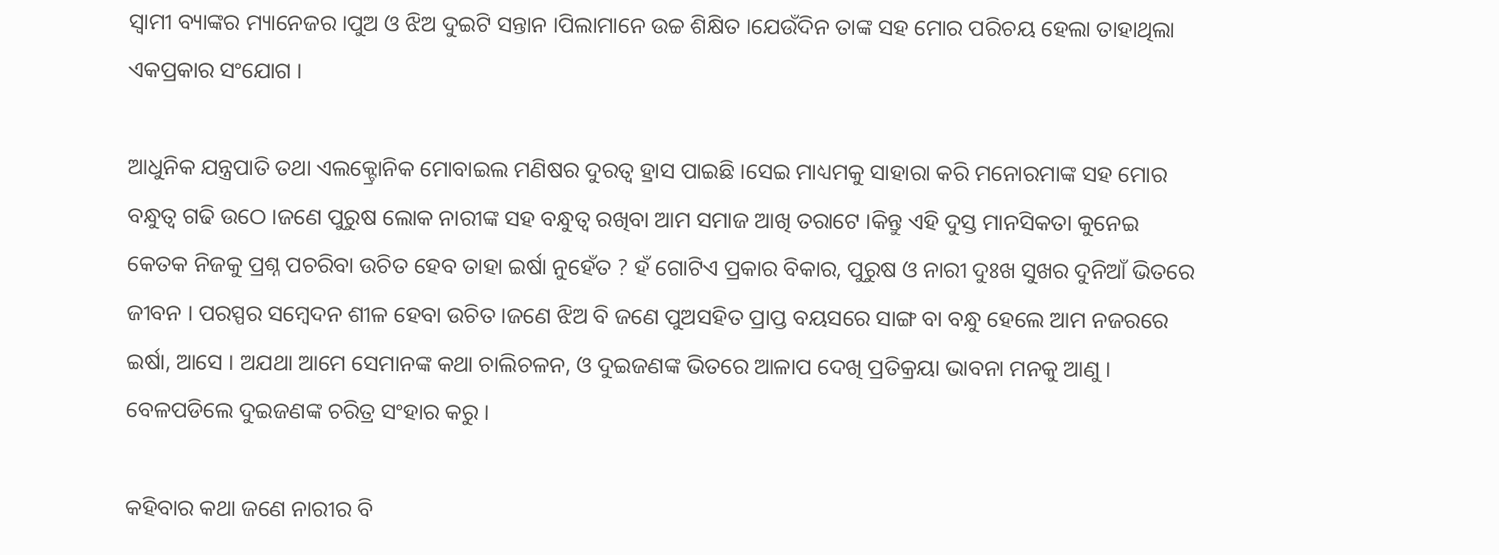ସ୍ୱାମୀ ବ୍ୟାଙ୍କର ମ୍ୟାନେଜର ।ପୁଅ ଓ ଝିଅ ଦୁଇଟି ସନ୍ତାନ ।ପିଲାମାନେ ଉଚ୍ଚ ଶିକ୍ଷିତ ।ଯେଉଁଦିନ ତାଙ୍କ ସହ ମୋର ପରିଚୟ ହେଲା ତାହାଥିଲା ଏକପ୍ରକାର ସଂଯୋଗ ।

ଆଧୁନିକ ଯନ୍ତ୍ରପାତି ତଥା ଏଲକ୍ଟ୍ରୋନିକ ମୋବାଇଲ ମଣିଷର ଦୁରତ୍ୱ ହ୍ରାସ ପାଇଛି ।ସେଇ ମାଧ୍ୟମକୁ ସାହାରା କରି ମନୋରମାଙ୍କ ସହ ମୋର ବନ୍ଧୁତ୍ୱ ଗଢି ଉଠେ ।ଜଣେ ପୁରୁଷ ଲୋକ ନାରୀଙ୍କ ସହ ବନ୍ଧୁତ୍ୱ ରଖିବା ଆମ ସମାଜ ଆଖି ତରାଟେ ।କିନ୍ତୁ ଏହି ଦୁସ୍ତ ମାନସିକତା କୁନେଇ କେତକ ନିଜକୁ ପ୍ରଶ୍ନ ପଚରିବା ଉଚିତ ହେବ ତାହା ଇର୍ଷା ନୁହେଁତ ? ହଁ ଗୋଟିଏ ପ୍ରକାର ବିକାର, ପୁରୁଷ ଓ ନାରୀ ଦୁଃଖ ସୁଖର ଦୁନିଆଁ ଭିତରେ ଜୀବନ । ପରସ୍ପର ସମ୍ବେଦନ ଶୀଳ ହେବା ଉଚିତ ।ଜଣେ ଝିଅ ବି ଜଣେ ପୁଅସହିତ ପ୍ରାପ୍ତ ବୟସରେ ସାଙ୍ଗ ବା ବନ୍ଧୁ ହେଲେ ଆମ ନଜରରେ ଇର୍ଷା, ଆସେ । ଅଯଥା ଆମେ ସେମାନଙ୍କ କଥା ଚାଲିଚଳନ, ଓ ଦୁଇଜଣଙ୍କ ଭିତରେ ଆଳାପ ଦେଖି ପ୍ରତିକ୍ରୟା ଭାବନା ମନକୁ ଆଣୁ । ବେଳପଡିଲେ ଦୁଇଜଣଙ୍କ ଚରିତ୍ର ସଂହାର କରୁ ।

କହିବାର କଥା ଜଣେ ନାରୀର ବି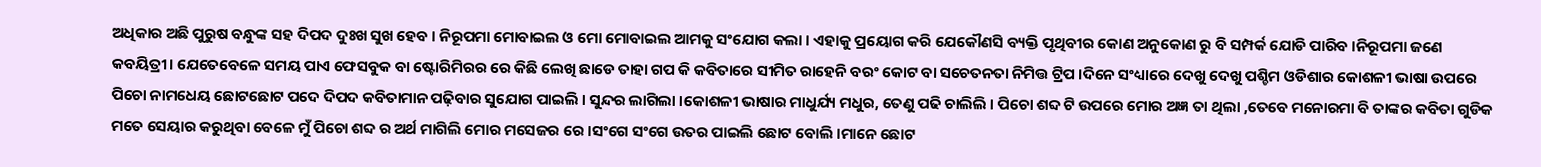ଅଧିକାର ଅଛି ପୁରୁଷ ବନ୍ଧୁଙ୍କ ସହ ଦିପଦ ଦୁଃଖ ସୁଖ ହେବ । ନିରୂପମା ମୋବାଇଲ ଓ ମୋ ମୋବାଇଲ ଆମକୁ ସଂଯୋଗ କଲା । ଏହାକୁ ପ୍ରୟୋଗ କରି ଯେକୌଣସି ବ୍ୟକ୍ତି ପୃଥିବୀର କୋଣ ଅନୁକୋଣ ରୁ ବି ସମ୍ପର୍କ ଯୋଡି ପାରିବ ।ନିରୂପମା ଜଣେ କବୟିତ୍ରୀ। ଯେତେବେଳେ ସମୟ ପାଏ ଫେସବୁକ ବା ଷ୍ଟୋରିମିରର ରେ କିଛି ଲେଖି ଛାଡେ ତାହା ଗପ କି କବିତାରେ ସୀମିତ ରାହେନି ବରଂ କୋଟ ବା ସଚେତନତା ନିମିତ୍ତ ଟ୍ରିପ ।ଦିନେ ସଂଧ୍ୟାରେ ଦେଖୁ ଦେଖୁ ପଶ୍ଚିମ ଓଡିଶାର କୋଶଳୀ ଭାଷା ଉପରେ ପିଚୋ ନାମଧେୟ ଛୋଟଛୋଟ ପଦେ ଦିପଦ କବିତାମାନ ପଢ଼ିବାର ସୁଯୋଗ ପାଇଲି । ସୁନ୍ଦର ଲାଗିଲା ।କୋଶଳୀ ଭାଷାର ମାଧୁର୍ଯ୍ୟ ମଧୁର, ତେଣୁ ପଢି ଚାଲିଲି । ପିଚୋ ଶବ୍ଦ ଟି ଉପରେ ମୋର ଅଜ୍ଞ ତା ଥିଲା ,ତେବେ ମନୋରମା ବି ତାଙ୍କର କବିତା ଗୁଡିକ ମତେ ସେୟାର କରୁଥିବା ବେଳେ ମୁଁ ପିଚୋ ଶବ୍ଦ ର ଅର୍ଥ ମାଗିଲି ମୋର ମସେଜର ରେ ।ସଂଗେ ସଂଗେ ଉତର ପାଇଲି ଛୋଟ ବୋଲି ।ମାନେ ଛୋଟ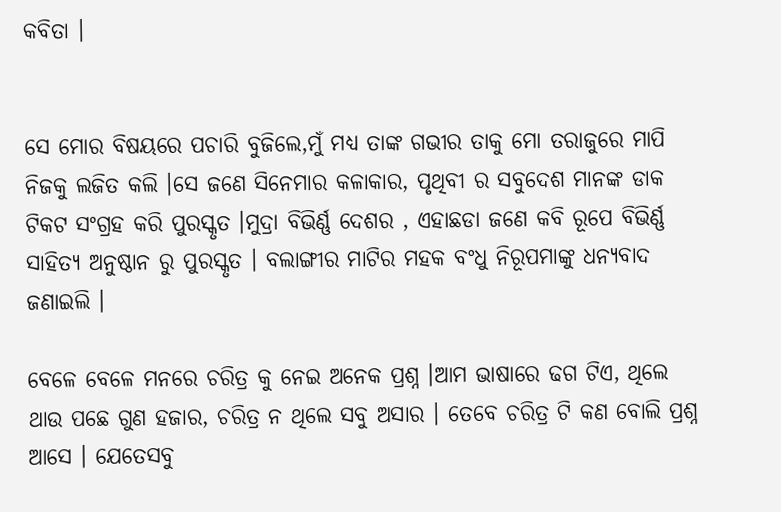କବିତା ।


ସେ ମୋର ବିଷୟରେ ପଚାରି ବୁଜିଲେ,ମୁଁ ମଧ୍ୟ ତାଙ୍କ ଗଭୀର ତାକୁ ମୋ ତରାଜୁରେ ମାପି ନିଜକୁ ଲଜିତ କଲି ।ସେ ଜଣେ ସିନେମାର କଳାକାର, ପୃଥିବୀ ର ସବୁଦେଶ ମାନଙ୍କ ଡାକ ଟିକଟ ସଂଗ୍ରହ କରି ପୁରସ୍କୃତ ।ମୁଦ୍ରା ବିଭିର୍ଣ୍ଣ ଦେଶର , ଏହାଛଡା ଜଣେ କବି ରୂପେ ବିଭିର୍ଣ୍ଣ ସାହିତ୍ୟ ଅନୁଷ୍ଠାନ ରୁ ପୁରସ୍କୃତ । ବଲାଙ୍ଗୀର ମାଟିର ମହକ ବଂଧୁ ନିରୂପମାଙ୍କୁ ଧନ୍ୟବାଦ ଜଣାଇଲି ।

ବେଳେ ବେଳେ ମନରେ ଚରିତ୍ର କୁ ନେଇ ଅନେକ ପ୍ରଶ୍ନ ।ଆମ ଭାଷାରେ ଢଗ ଟିଏ, ଥିଲେ ଥାଉ ପଛେ ଗୁଣ ହଜାର, ଚରିତ୍ର ନ ଥିଲେ ସବୁ ଅସାର । ତେବେ ଚରିତ୍ର ଟି କଣ ବୋଲି ପ୍ରଶ୍ନ ଆସେ । ଯେତେସବୁ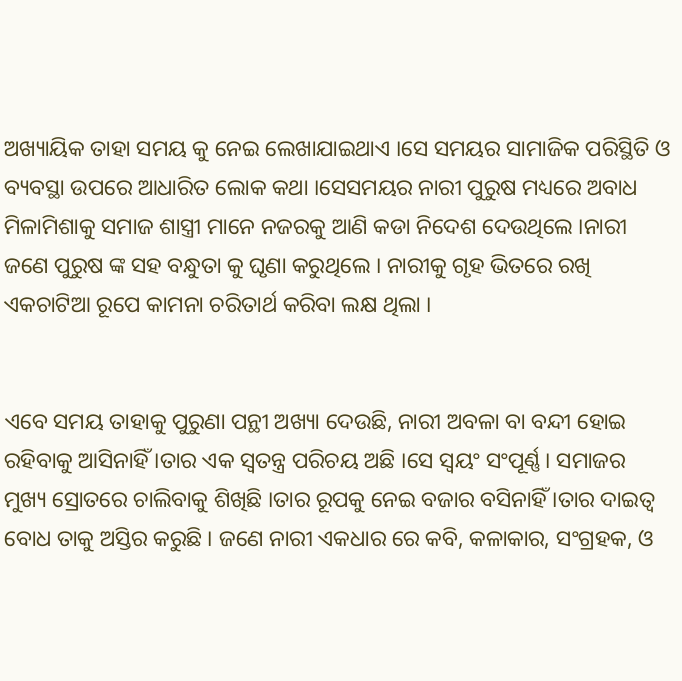ଅଖ୍ୟାୟିକ ତାହା ସମୟ କୁ ନେଇ ଲେଖାଯାଇଥାଏ ।ସେ ସମୟର ସାମାଜିକ ପରିସ୍ଥିତି ଓ ବ୍ୟବସ୍ଥା ଉପରେ ଆଧାରିତ ଲୋକ କଥା ।ସେସମୟର ନାରୀ ପୁରୁଷ ମଧ୍ୟରେ ଅବାଧ ମିଳାମିଶାକୁ ସମାଜ ଶାସ୍ତ୍ରୀ ମାନେ ନଜରକୁ ଆଣି କଡା ନିଦେଶ ଦେଉଥିଲେ ।ନାରୀ ଜଣେ ପୁରୁଷ ଙ୍କ ସହ ବନ୍ଧୁତା କୁ ଘୃଣା କରୁଥିଲେ । ନାରୀକୁ ଗୃହ ଭିତରେ ରଖି ଏକଚାଟିଆ ରୂପେ କାମନା ଚରିତାର୍ଥ କରିବା ଲକ୍ଷ ଥିଲା ।


ଏବେ ସମୟ ତାହାକୁ ପୁରୁଣା ପନ୍ଥୀ ଅଖ୍ୟା ଦେଉଛି, ନାରୀ ଅବଳା ବା ବନ୍ଦୀ ହୋଇ ରହିବାକୁ ଆସିନାହିଁ ।ତାର ଏକ ସ୍ୱତନ୍ତ୍ର ପରିଚୟ ଅଛି ।ସେ ସ୍ୱୟଂ ସଂପୂର୍ଣ୍ଣ। ସମାଜର ମୁଖ୍ୟ ସ୍ରୋତରେ ଚାଲିବାକୁ ଶିଖିଛି ।ତାର ରୂପକୁ ନେଇ ବଜାର ବସିନାହିଁ ।ତାର ଦାଇତ୍ୱ ବୋଧ ତାକୁ ଅସ୍ତିର କରୁଛି । ଜଣେ ନାରୀ ଏକଧାର ରେ କବି, କଳାକାର, ସଂଗ୍ରହକ, ଓ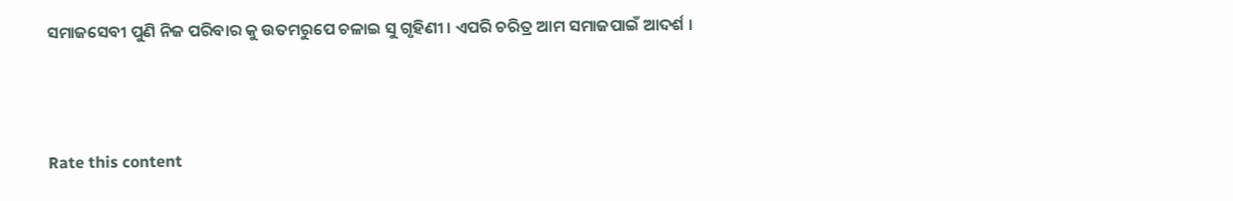ସମାଜସେବୀ ପୁଣି ନିଜ ପରିବାର କୁ ଉତମରୁପେ ଚଳାଇ ସୁ ଗୃହିଣୀ । ଏପରି ଚରିତ୍ର ଆମ ସମାଜପାଇଁ ଆଦର୍ଶ ।



Rate this content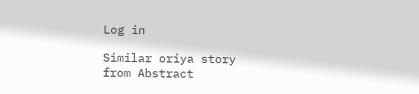Log in

Similar oriya story from Abstract